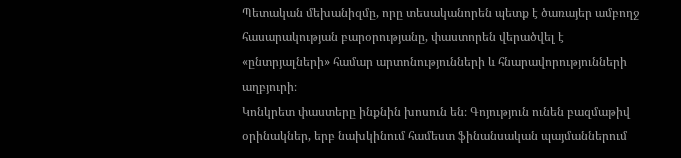Պետական մեխանիզմը, որը տեսականորեն պետք է ծառայեր ամբողջ հասարակության բարօրությանը, փաստորեն վերածվել է «ընտրյալների» համար արտոնությունների և հնարավորությունների աղբյուրի։
Կոնկրետ փաստերը ինքնին խոսուն են։ Գոյություն ունեն բազմաթիվ օրինակներ, երբ նախկինում համեստ ֆինանսական պայմաններում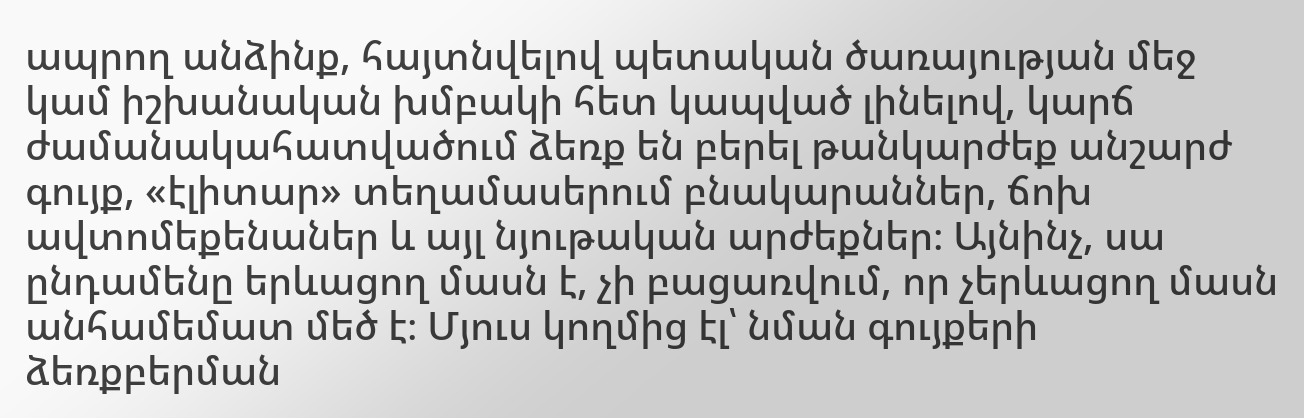ապրող անձինք, հայտնվելով պետական ծառայության մեջ կամ իշխանական խմբակի հետ կապված լինելով, կարճ ժամանակահատվածում ձեռք են բերել թանկարժեք անշարժ գույք, «էլիտար» տեղամասերում բնակարաններ, ճոխ ավտոմեքենաներ և այլ նյութական արժեքներ։ Այնինչ, սա ընդամենը երևացող մասն է, չի բացառվում, որ չերևացող մասն անհամեմատ մեծ է։ Մյուս կողմից էլ՝ նման գույքերի ձեռքբերման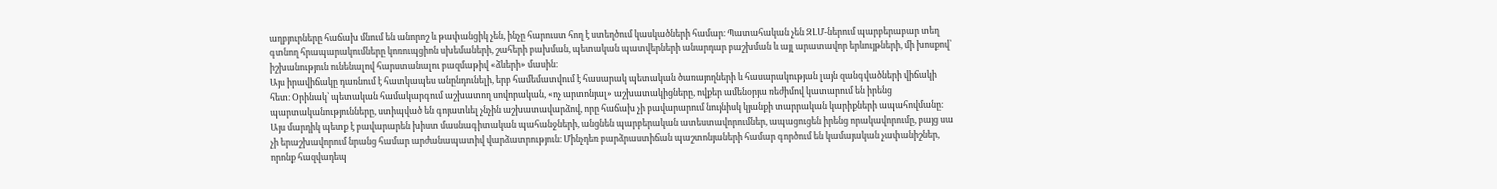աղբյուրները հաճախ մնում են անորոշ և թափանցիկ չեն, ինչը հարուստ հող է ստեղծում կասկածների համար։ Պատահական չեն ԶԼՄ-ներում պարբերաբար տեղ գտնող հրապարակումները կոռուպցիոն սխեմաների, շահերի բախման, պետական պատվերների անարդար բաշխման և այլ արատավոր երևույթների, մի խոսքով՝ իշխանություն ունենալով հարստանալու բազմաթիվ «ձևերի» մասին։
Այս իրավիճակը դառնում է հատկապես անընդունելի, երբ համեմատվում է հասարակ պետական ծառայողների և հասարակության լայն զանգվածների վիճակի հետ։ Օրինակ՝ պետական համակարգում աշխատող սովորական, «ոչ արտոնյալ» աշխատակիցները, ովքեր ամենօրյա ռեժիմով կատարում են իրենց պարտականությունները, ստիպված են գոյատևել չնչին աշխատավարձով, որը հաճախ չի բավարարում նույնիսկ կյանքի տարրական կարիքների ապահովմանը։ Այս մարդիկ պետք է բավարարեն խիստ մասնագիտական պահանջների, անցնեն պարբերական ատեստավորումներ, ապացուցեն իրենց որակավորումը, բայց սա չի երաշխավորում նրանց համար արժանապատիվ վարձատրություն։ Մինչդեռ բարձրաստիճան պաշտոնյաների համար գործում են կամայական չափանիշներ, որոնք հազվադեպ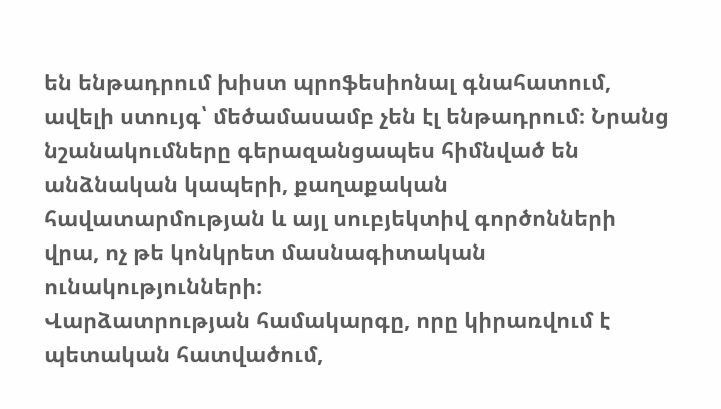են ենթադրում խիստ պրոֆեսիոնալ գնահատում, ավելի ստույգ՝ մեծամասամբ չեն էլ ենթադրում։ Նրանց նշանակումները գերազանցապես հիմնված են անձնական կապերի, քաղաքական հավատարմության և այլ սուբյեկտիվ գործոնների վրա, ոչ թե կոնկրետ մասնագիտական ունակությունների։
Վարձատրության համակարգը, որը կիրառվում է պետական հատվածում,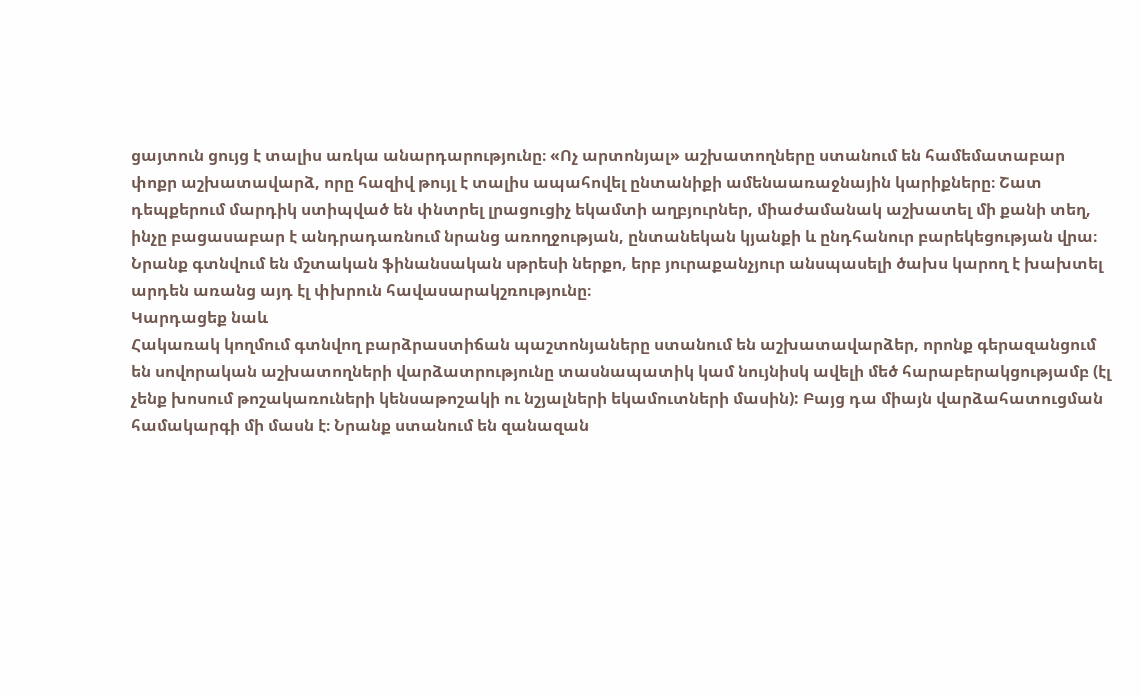ցայտուն ցույց է տալիս առկա անարդարությունը։ «Ոչ արտոնյալ» աշխատողները ստանում են համեմատաբար փոքր աշխատավարձ, որը հազիվ թույլ է տալիս ապահովել ընտանիքի ամենաառաջնային կարիքները։ Շատ դեպքերում մարդիկ ստիպված են փնտրել լրացուցիչ եկամտի աղբյուրներ, միաժամանակ աշխատել մի քանի տեղ, ինչը բացասաբար է անդրադառնում նրանց առողջության, ընտանեկան կյանքի և ընդհանուր բարեկեցության վրա։ Նրանք գտնվում են մշտական ֆինանսական սթրեսի ներքո, երբ յուրաքանչյուր անսպասելի ծախս կարող է խախտել արդեն առանց այդ էլ փխրուն հավասարակշռությունը։
Կարդացեք նաև
Հակառակ կողմում գտնվող բարձրաստիճան պաշտոնյաները ստանում են աշխատավարձեր, որոնք գերազանցում են սովորական աշխատողների վարձատրությունը տասնապատիկ կամ նույնիսկ ավելի մեծ հարաբերակցությամբ (էլ չենք խոսում թոշակառուների կենսաթոշակի ու նշյալների եկամուտների մասին): Բայց դա միայն վարձահատուցման համակարգի մի մասն է։ Նրանք ստանում են զանազան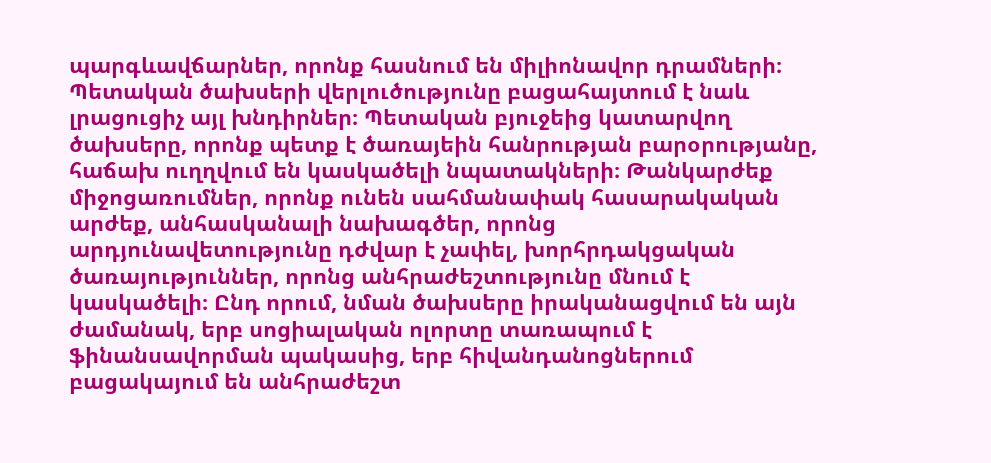պարգևավճարներ, որոնք հասնում են միլիոնավոր դրամների։
Պետական ծախսերի վերլուծությունը բացահայտում է նաև լրացուցիչ այլ խնդիրներ։ Պետական բյուջեից կատարվող ծախսերը, որոնք պետք է ծառայեին հանրության բարօրությանը, հաճախ ուղղվում են կասկածելի նպատակների։ Թանկարժեք միջոցառումներ, որոնք ունեն սահմանափակ հասարակական արժեք, անհասկանալի նախագծեր, որոնց արդյունավետությունը դժվար է չափել, խորհրդակցական ծառայություններ, որոնց անհրաժեշտությունը մնում է կասկածելի։ Ընդ որում, նման ծախսերը իրականացվում են այն ժամանակ, երբ սոցիալական ոլորտը տառապում է ֆինանսավորման պակասից, երբ հիվանդանոցներում բացակայում են անհրաժեշտ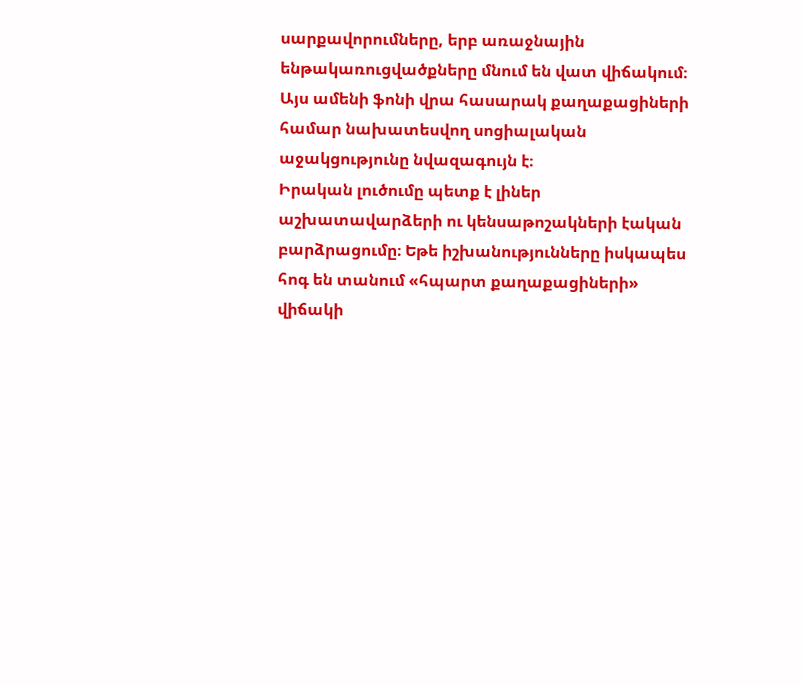սարքավորումները, երբ առաջնային ենթակառուցվածքները մնում են վատ վիճակում։
Այս ամենի ֆոնի վրա հասարակ քաղաքացիների համար նախատեսվող սոցիալական աջակցությունը նվազագույն է։
Իրական լուծումը պետք է լիներ աշխատավարձերի ու կենսաթոշակների էական բարձրացումը։ Եթե իշխանությունները իսկապես հոգ են տանում «հպարտ քաղաքացիների» վիճակի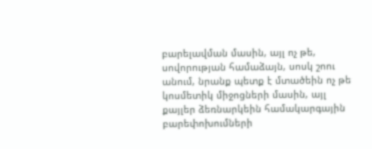բարելավման մասին, այլ ոչ թե, սովորության համաձայն, սոսկ շոու անում, նրանք պետք է մտածեին ոչ թե կոսմետիկ միջոցների մասին, այլ քայլեր ձեռնարկեին համակարգային բարեփոխումների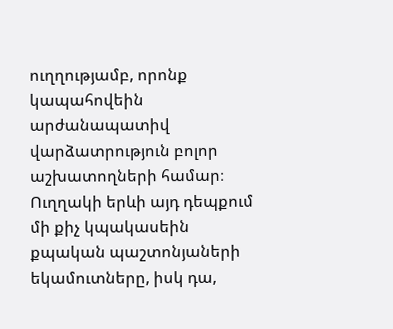ուղղությամբ, որոնք կապահովեին արժանապատիվ վարձատրություն բոլոր աշխատողների համար։ Ուղղակի երևի այդ դեպքում մի քիչ կպակասեին քպական պաշտոնյաների եկամուտները, իսկ դա,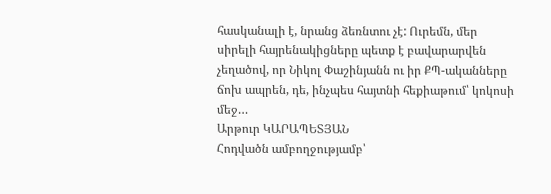հասկանալի է, նրանց ձեռնտու չէ: Ուրեմն, մեր սիրելի հայրենակիցները պետք է բավարարվեն չեղածով, որ Նիկոլ Փաշինյանն ու իր ՔՊ-ականները ճոխ ապրեն, դե, ինչպես հայտնի հեքիաթում՝ կոկոսի մեջ…
Արթուր ԿԱՐԱՊԵՏՅԱՆ
Հոդվածն ամբողջությամբ՝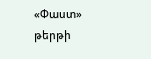«Փաստ» թերթի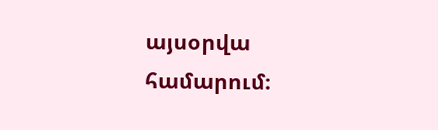այսօրվա համարում։